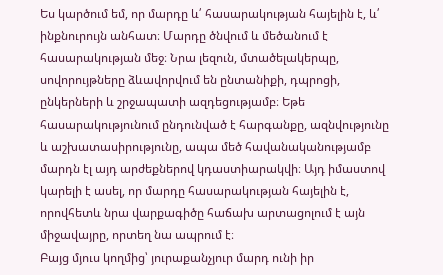Ես կարծում եմ, որ մարդը և՛ հասարակության հայելին է, և՛ ինքնուրույն անհատ։ Մարդը ծնվում և մեծանում է հասարակության մեջ։ Նրա լեզուն, մտածելակերպը, սովորույթները ձևավորվում են ընտանիքի, դպրոցի, ընկերների և շրջապատի ազդեցությամբ։ Եթե հասարակությունում ընդունված է հարգանքը, ազնվությունը և աշխատասիրությունը, ապա մեծ հավանականությամբ մարդն էլ այդ արժեքներով կդաստիարակվի։ Այդ իմաստով կարելի է ասել, որ մարդը հասարակության հայելին է, որովհետև նրա վարքագիծը հաճախ արտացոլում է այն միջավայրը, որտեղ նա ապրում է։
Բայց մյուս կողմից՝ յուրաքանչյուր մարդ ունի իր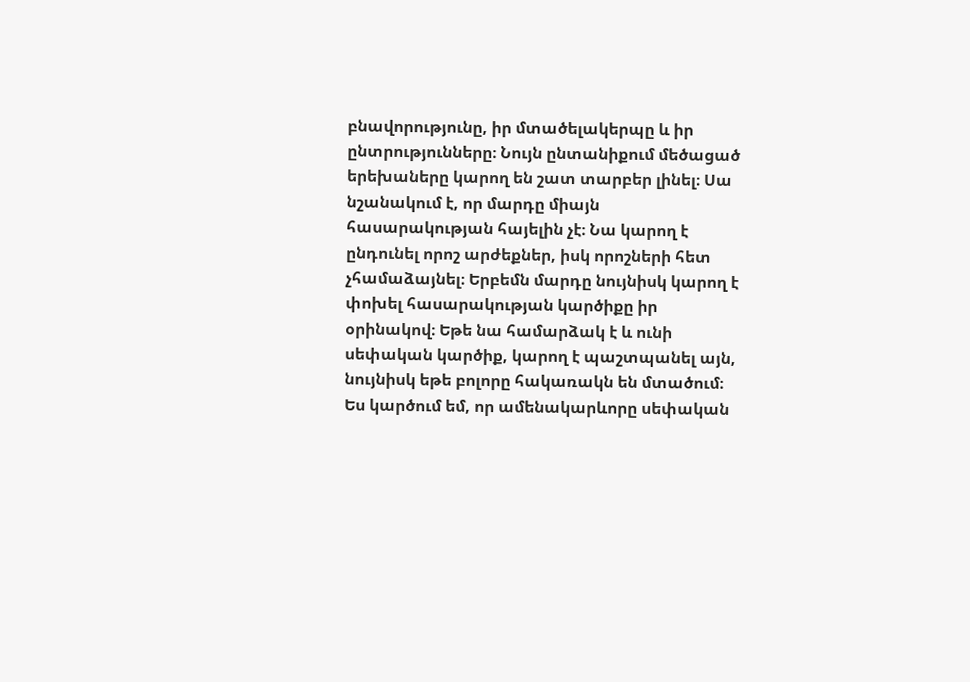բնավորությունը, իր մտածելակերպը և իր ընտրությունները։ Նույն ընտանիքում մեծացած երեխաները կարող են շատ տարբեր լինել։ Սա նշանակում է, որ մարդը միայն հասարակության հայելին չէ։ Նա կարող է ընդունել որոշ արժեքներ, իսկ որոշների հետ չհամաձայնել։ Երբեմն մարդը նույնիսկ կարող է փոխել հասարակության կարծիքը իր օրինակով։ Եթե նա համարձակ է և ունի սեփական կարծիք, կարող է պաշտպանել այն, նույնիսկ եթե բոլորը հակառակն են մտածում։
Ես կարծում եմ, որ ամենակարևորը սեփական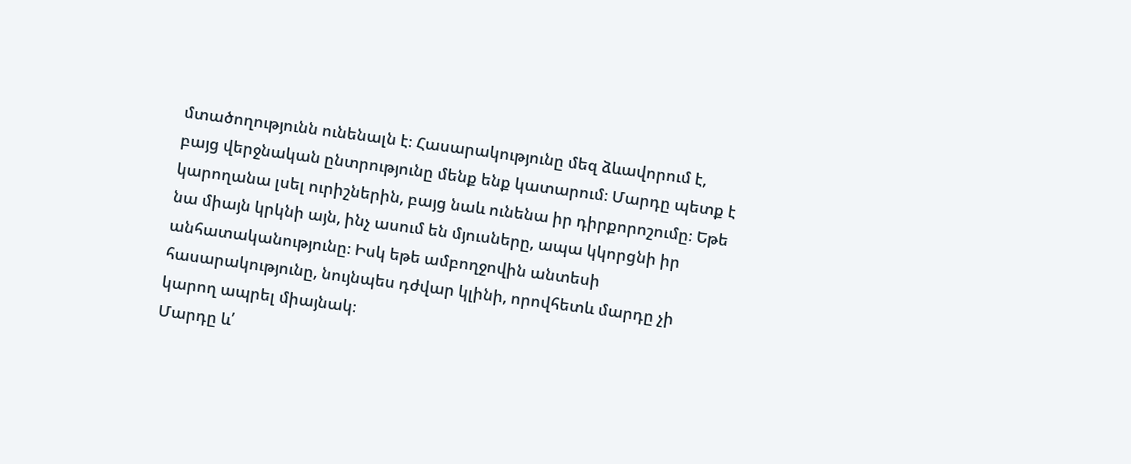մտածողությունն ունենալն է։ Հասարակությունը մեզ ձևավորում է, բայց վերջնական ընտրությունը մենք ենք կատարում։ Մարդը պետք է կարողանա լսել ուրիշներին, բայց նաև ունենա իր դիրքորոշումը։ Եթե նա միայն կրկնի այն, ինչ ասում են մյուսները, ապա կկորցնի իր անհատականությունը։ Իսկ եթե ամբողջովին անտեսի հասարակությունը, նույնպես դժվար կլինի, որովհետև մարդը չի կարող ապրել միայնակ։
Մարդը և՛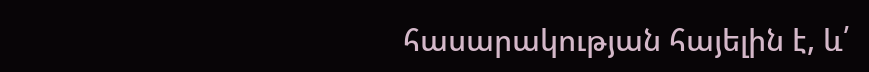հասարակության հայելին է, և՛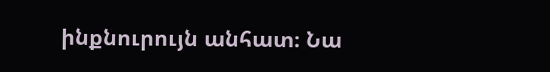ինքնուրույն անհատ։ Նա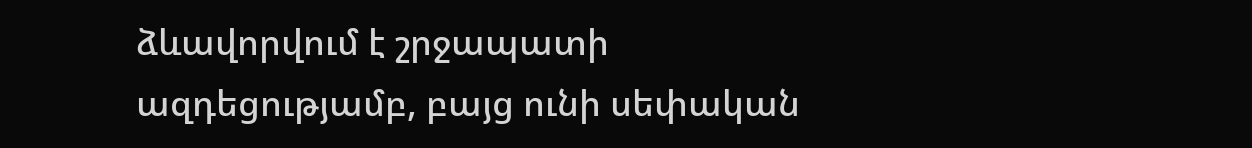ձևավորվում է շրջապատի ազդեցությամբ, բայց ունի սեփական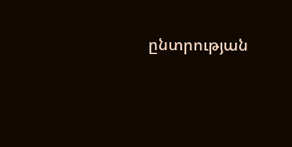ընտրության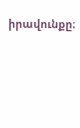իրավունքը։